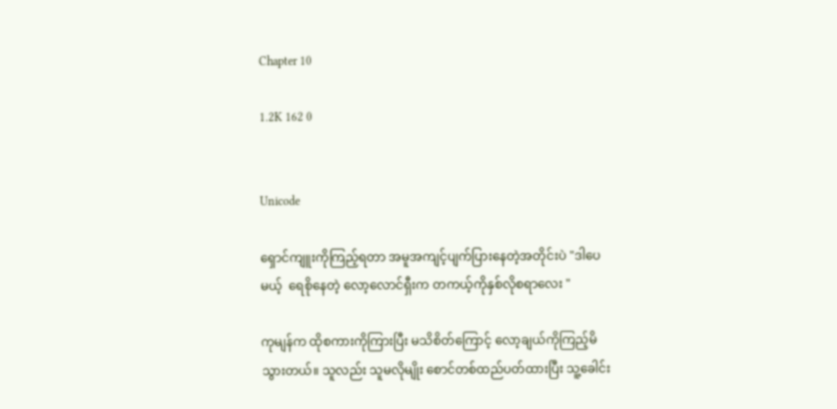Chapter 10

1.2K 162 0


Unicode

ရှောင်ကျူးကိုကြည့်ရတာ အမူအကျင့်ပျက်ပြားနေတဲ့အတိုင်းပဲ "ဒါပေမယ့်  ရေစိုနေတဲ့ လော့လောင်ရှီးက တကယ့်ကိုနှစ်လိုစရာလေး "

ကုမျန်က ထိုစကားကိုကြားပြီး မသိစိတ်ကြောင့် လော့ချယ်ကိုကြည့်မိသွားတယ်။ သူလည်း သူမလိုမျိုး စောင်တစ်ထည်ပတ်ထားပြီး သူ့ခေါင်း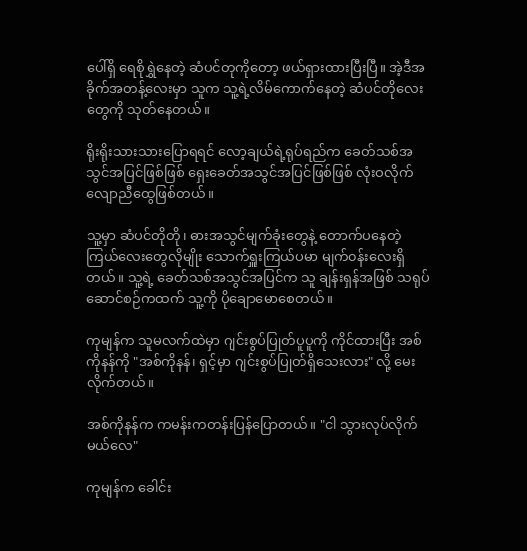ပေါ်ရှိ ရေစိုရွှဲနေတဲ့ ဆံပင်တုကိုတော့ ဖယ်ရှားထားပြီးပြီ။ အဲ့ဒီအခိုက်အတန့်လေးမှာ သူက သူ့ရဲ့လိမ်ကောက်နေတဲ့ ဆံပင်တိုလေးတွေကို သုတ်နေတယ်။

ရိုးရိုးသားသားပြောရရင် လော့ချယ်ရဲ့ရုပ်ရည်က ခေတ်သစ်အသွင်အပြင်ဖြစ်ဖြစ် ရှေးခေတ်အသွင်အပြင်ဖြစ်ဖြစ် လုံးဝလိုက်လျောညီထွေဖြစ်တယ်။

သူ့မှာ ဆံပင်တိုတို၊ ဓားအသွင်မျက်ခုံးတွေနဲ့ တောက်ပနေတဲ့ကြယ်လေးတွေလိုမျိုး သောက်ရှူးကြယ်ပမာ မျက်၀န်းလေးရှိတယ်။ သူ့ရဲ့ ခေတ်သစ်အသွင်အပြင်က သူ ချန်းရှန်အဖြစ် သရုပ်ဆောင်စဉ်ကထက် သူ့ကို ပိုချောမောစေတယ်။

ကုမျန်က သူမလက်ထဲမှာ ဂျင်းစွပ်ပြုတ်ပူပူကို ကိုင်ထားပြီး အစ်ကိုနန်ကို "အစ်ကိုနန်၊ ရှင့်မှာ ဂျင်းစွပ်ပြုတ်ရှိသေးလား" လို့ မေးလိုက်တယ်။

အစ်ကိုနန်က ကမန်းကတန်းပြန်ပြောတယ်။ "ငါ သွားလုပ်လိုက်မယ်လေ"

ကုမျန်က ခေါင်း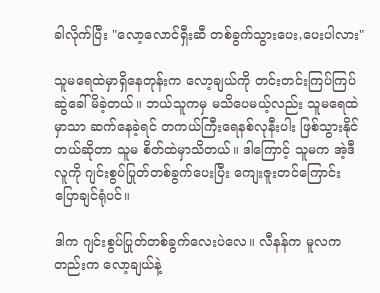ခါလိုက်ပြီး "လော့လောင်ရှီးဆီ တစ်ခွက်သွားပေး,ပေးပါလား"

သူမရေထဲမှာရှိနေတုန်းက‌ လော့ချယ်ကို တင်းတင်းကြပ်ကြပ်ဆွဲခေါ်မိခဲ့တယ်။ ဘယ်သူကမှ မသိပေမယ့်လည်း သူမရေထဲမှာသာ ဆက်နေခဲ့ရင် တကယ်ကြီးရေနစ်လုနီးပါး ဖြစ်သွားနိုင်တယ်ဆိုတာ သူမ စိတ်ထဲမှာသိတယ်။ ဒါကြောင့် သူမက အဲ့ဒီလူကို ဂျင်းစွပ်ပြုတ်တစ်ခွက်ပေးပြီး ကျေးဇူးတင်ကြောင်းပြောချင်ရုံပင်။

ဒါက ဂျင်းစွပ်ပြုတ်တစ်ခွက်လေးပဲ‌လေ။ လီနန်က မူလကတည်းက လော့ချယ်နဲ့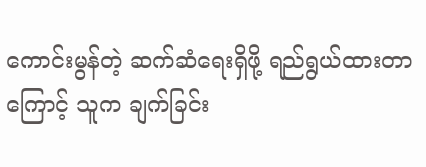ကောင်းမွန်တဲ့ ဆက်ဆံရေးရှိဖို့ ရည်ရွယ်ထားတာကြောင့် သူက ချက်ခြင်း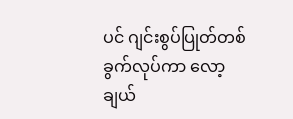ပင် ဂျင်းစွပ်ပြုတ်တစ်ခွက်လုပ်ကာ လော့ချယ်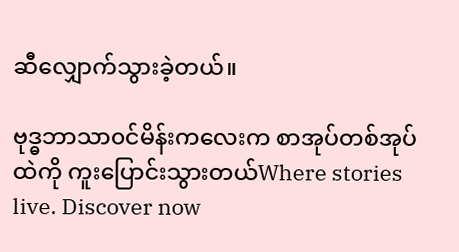ဆီလျှောက်သွားခဲ့တယ်။

ဗုဒ္ဓဘာသာ၀င်မိန်းကလေးက စာအုပ်တစ်အုပ်ထဲကို ကူးပြောင်းသွားတယ်Where stories live. Discover now